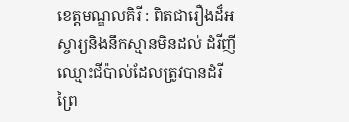ខេត្តមណ្ឌលគិរី : ពិតជារឿងដ៏អស្ចារ្យនិងនឹកស្មានមិនដល់ ដំរីញីឈ្មោះជីប៉ាល់ដែលត្រូវបានដំរីព្រៃ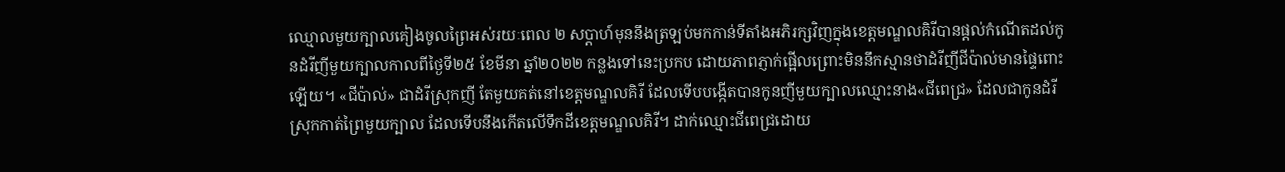ឈ្មោលមួយក្បាលគៀងចូលព្រៃអស់រយៈពេល ២ សប្តាហ៍មុននឹងត្រឡប់មកកាន់ទីតាំងអភិរក្សវិញក្នុងខេត្តមណ្ឌលគិរីបានផ្តល់កំណើតដល់កូនដំរីញីមួយក្បាលកាលពីថ្ងៃទី២៥ ខែមីនា ឆ្នាំ២០២២ កន្លងទៅនេះប្រកប ដោយភាពភ្ញាក់ផ្អើលព្រោះមិននឹកស្មានថាដំរីញីជីប៉ាល់មានផ្ទៃពោះឡើយ។ «ជីប៉ាល់» ជាដំរីស្រុកញី តែមួយគត់នៅខេត្តមណ្ឌលគិរី ដែលទើបបង្កើតបានកូនញីមួយក្បាលឈ្មោះនាង«ជីពេជ្រ» ដែលជាកូនដំរីស្រុកកាត់ព្រៃមួយក្បាល ដែលទើបនឹងកើតលើទឹកដីខេត្តមណ្ឌលគិរី។ ដាក់ឈ្មោះជីពេជ្រដោយ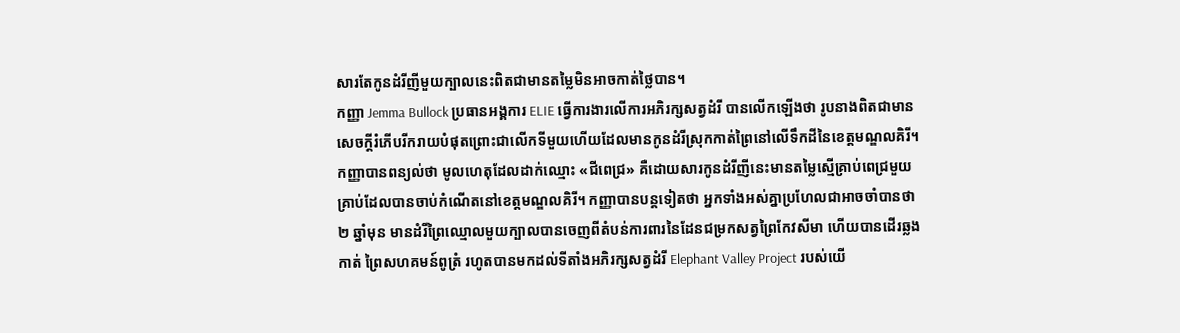សារតែកូនដំរីញីមួយក្បាលនេះពិតជាមានតម្លៃមិនអាចកាត់ថ្លៃបាន។
កញ្ញា Jemma Bullock ប្រធានអង្គការ ELIE ធ្វើការងារលើការអភិរក្សសត្វដំរី បានលើកឡើងថា រូបនាងពិតជាមានសេចក្តីរំភើបរីករាយបំផុតព្រោះជាលើកទីមួយហើយដែលមានកូនដំរីស្រុកកាត់ព្រៃនៅលើទឹកដីនៃខេត្តមណ្ឌលគិរី។ កញ្ញាបានពន្យល់ថា មូលហេតុដែលដាក់ឈ្មោះ «ជីពេជ្រ» គឺដោយសារកូនដំរីញីនេះមានតម្លៃស្មើគ្រាប់ពេជ្រមួយគ្រាប់ដែលបានចាប់កំណើតនៅខេត្តមណ្ឌលគិរី។ កញ្ញាបានបន្តទៀតថា អ្នកទាំងអស់គ្នាប្រហែលជាអាចចាំបានថា ២ ឆ្នាំមុន មានដំរីព្រៃឈ្មោលមួយក្បាលបានចេញពីតំបន់ការពារនៃដែនជម្រកសត្វព្រៃកែវសីមា ហើយបានដើរឆ្លងកាត់ ព្រៃសហគមន៍ពូត្រំ រហូតបានមកដល់ទីតាំងអភិរក្សសត្វដំរី Elephant Valley Project របស់យើ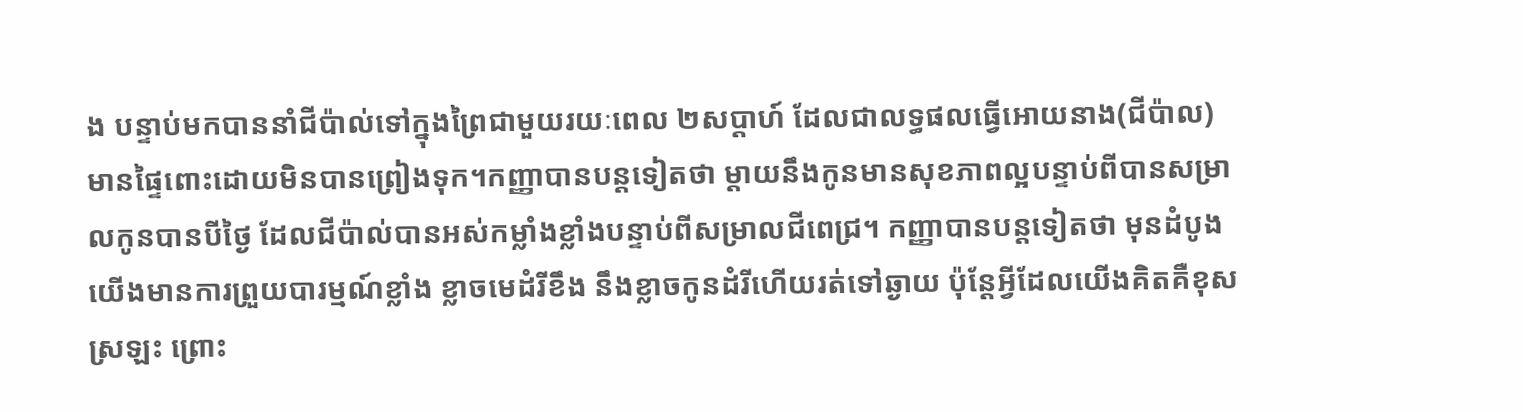ង បន្ទាប់មកបាននាំជីប៉ាល់ទៅក្នុងព្រៃជាមួយរយៈពេល ២សប្តាហ៍ ដែលជាលទ្ធផលធ្វើអោយនាង(ជីប៉ាល) មានផ្ទៃពោះដោយមិនបានព្រៀងទុក។កញ្ញាបានបន្តទៀតថា ម្តាយនឹងកូនមានសុខភាពល្អបន្ទាប់ពីបានសម្រាលកូនបានបីថ្ងៃ ដែលជីប៉ាល់បានអស់កម្លាំងខ្លាំងបន្ទាប់ពីសម្រាលជីពេជ្រ។ កញ្ញាបានបន្តទៀតថា មុនដំបូងយើងមានការព្រួយបារម្មណ៍ខ្លាំង ខ្លាចមេដំរីខឹង នឹងខ្លាចកូនដំរីហើយរត់ទៅឆ្ងាយ ប៉ុន្តែអ្វីដែលយើងគិតគឺខុសស្រឡះ ព្រោះ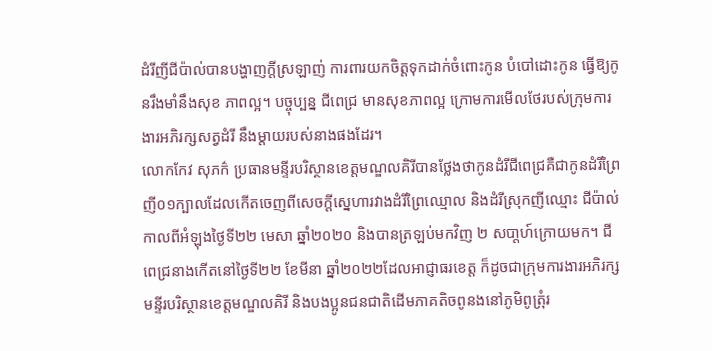ដំរីញីជីប៉ាល់បានបង្ហាញក្តីស្រឡាញ់ ការពារយកចិត្តទុកដាក់ចំពោះកូន បំបៅដោះកូន ធ្វើឱ្យកូនរឹងមាំនឹងសុខ ភាពល្អ។ បច្ចុប្បន្ន ជីពេជ្រ មានសុខភាពល្អ ក្រោមការមើលថែរបស់ក្រុមការងារអភិរក្សសត្វដំរី នឹងម្តាយរបស់នាងផងដែរ។
លោកកែវ សុភក៌ ប្រធានមន្ទីរបរិស្ថានខេត្តមណ្ឌលគិរីបានថ្លែងថាកូនដំរីជីពេជ្រគឺជាកូនដំរីព្រៃញី០១ក្បាលដែលកើតចេញពីសេចក្តីស្នេហារវាងដំរីព្រៃឈ្មោល និងដំរីស្រុកញីឈ្មោះ ជីប៉ាល់កាលពីអំឡុងថ្ងៃទី២២ មេសា ឆ្នាំ២០២០ និងបានត្រឡប់មកវិញ ២ សបា្តហ៍ក្រោយមក។ ជីពេជ្រនាងកើតនៅថ្ងៃទី២២ ខែមីនា ឆ្នាំ២០២២ដែលអាជ្ញាធរខេត្ត ក៏ដូចជាក្រុមការងារអភិរក្ស មន្ទីរបរិស្ថានខេត្តមណ្ឌលគិរី និងបងប្អូនជនជាតិដើមភាគតិចពូនងនៅភូមិពូត្រុំរ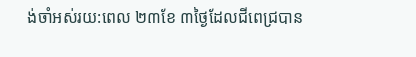ង់ចាំអស់រយ:ពេល ២៣ខែ ៣ថ្ងៃដែលជីពេជ្របាន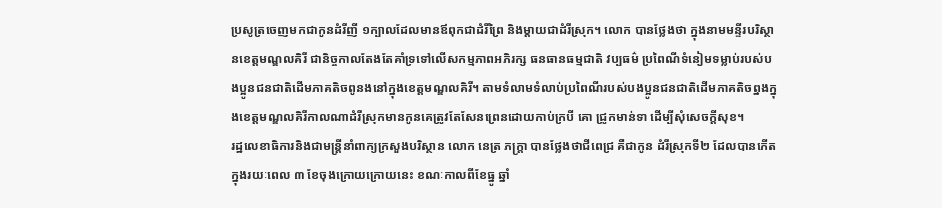ប្រសូត្រចេញមកជាកូនដំរីញី ១ក្បាលដែលមានឪពុកជាដំរីព្រៃ និងម្តាយជាដំរីស្រុក។ លោក បានថ្លែងថា ក្នុងនាមមន្ទីរបរិស្ថានខេត្តមណ្ឌលគិរី ជានិច្ចកាលតែងតែគាំទ្រទៅលើសកម្មភាពអភិរក្ស ធនធានធម្មជាតិ វប្បធម៌ ប្រពៃណីទំនៀមទម្លាប់របស់បងប្អូនជនជាតិដើមភាគតិចពូនងនៅក្នុងខេត្តមណ្ឌលគិរី។ តាមទំលាមទំលាប់ប្រពៃណីរបស់បងប្អូនជនជាតិដើមភាគតិចព្នងក្នុងខេត្តមណ្ឌលគិរីកាលណាដំរីស្រុកមានកូនគេត្រូវតែសែនព្រេនដោយកាប់ក្របី គោ ជ្រូកមាន់ទា ដើម្បីសុំសេចក្តីសុខ។
រដ្ឋលេខាធិការនិងជាមន្ត្រីនាំពាក្យក្រសួងបរិស្ថាន លោក នេត្រ ភក្ត្រា បានថ្លែងថាជីពេជ្រ គឺជាកូន ដំរីស្រុកទី២ ដែលបានកើតក្នុងរយៈពេល ៣ ខែចុងក្រោយក្រោយនេះ ខណៈកាលពីខែធ្នូ ឆ្នាំ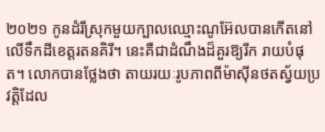២០២១ កូនដំរីស្រុកមួយក្បាលឈ្មោះណូអ៊ែលបានកើតនៅលើទឹកដីខេត្តរតនគិរី។ នេះគឺជាដំណឹងដ៏គួរឱ្យរីក រាយបំផុត។ លោកបានថ្លែងថា តាយរយៈរូបភាពពីម៉ាស៊ីនថតស្វ័យប្រវត្តិដែល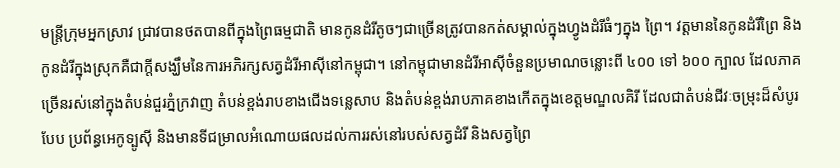មន្ត្រីក្រុមអ្នកស្រាវ ជ្រាវបានថតបានពីក្នុងព្រៃធម្មជាតិ មានកូនដំរីតូចៗជាច្រើនត្រូវបានកត់សម្គាល់ក្នុងហ្វូងដំរីធំៗក្នុង ព្រៃ។ វត្តមាននៃកូនដំរីព្រៃ និងកូនដំរីក្នុងស្រុកគឺជាក្តីសង្ឃឹមនៃការអភិរក្សសត្វដំរីអាស៊ីនៅកម្ពុជា។ នៅកម្ពុជាមានដំរីអាស៊ីចំនួនប្រមាណចន្លោះពី ៤០០ ទៅ ៦០០ ក្បាល ដែលភាគច្រើនរស់នៅក្នុងតំបន់ជួរភ្នំក្រវាញ តំបន់ខ្ពង់រាបខាងជើងទន្លេសាប និងតំបន់ខ្ពង់រាបភាគខាងកើតក្នុងខេត្តមណ្ឌលគិរី ដែលជាតំបន់ជីវៈចម្រុះដ៏សំបូរបែប ប្រព័ន្ធអេកូទ្បូស៊ី និងមានទីជម្រាលអំណោយផលដល់ការរស់នៅរបស់សត្វដំរី និងសត្វព្រៃ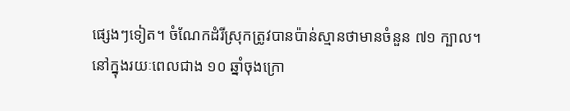ផ្សេងៗទៀត។ ចំណែកដំរីស្រុកត្រូវបានប៉ាន់ស្មានថាមានចំនួន ៧១ ក្បាល។
នៅក្នុងរយៈពេលជាង ១០ ឆ្នាំចុងក្រោ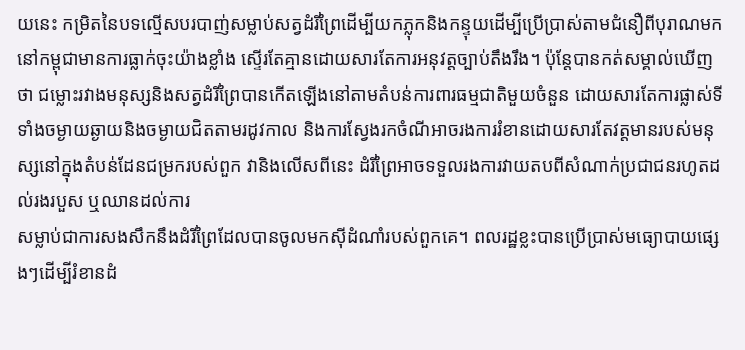យនេះ កម្រិតនៃបទល្មើសបរបាញ់សម្លាប់សត្វដំរីព្រៃដើម្បីយកភ្លុកនិងកន្ទុយដើម្បីប្រើប្រាស់តាមជំនឿពីបុរាណមកនៅកម្ពុជាមានការធ្លាក់ចុះយ៉ាងខ្លាំង ស្ទើរតែគ្មានដោយសារតែការអនុវត្តច្បាប់តឹងរឹង។ ប៉ុន្តែបានកត់សម្គាល់ឃើញថា ជម្លោះរវាងមនុស្សនិងសត្វដំរីព្រៃបានកើតឡើងនៅតាមតំបន់ការពារធម្មជាតិមួយចំនួន ដោយសារតែការផ្លាស់ទីទាំងចម្ងាយឆ្ងាយនិងចម្ងាយជិតតាមរដូវកាល និងការស្វែងរកចំណីអាចរងការរំខានដោយសារតែវត្តមានរបស់មនុស្សនៅក្នុងតំបន់ដែនជម្រករបស់ពួក វានិងលើសពីនេះ ដំរីព្រៃអាចទទួលរងការវាយតបពីសំណាក់ប្រជាជនរហូតដល់រងរបួស ឬឈានដល់ការ
សម្លាប់ជាការសងសឹកនឹងដំរីព្រៃដែលបានចូលមកស៊ីដំណាំរបស់ពួកគេ។ ពលរដ្ឋខ្លះបានប្រើប្រាស់មធ្យោបាយផ្សេងៗដើម្បីរំខានដំ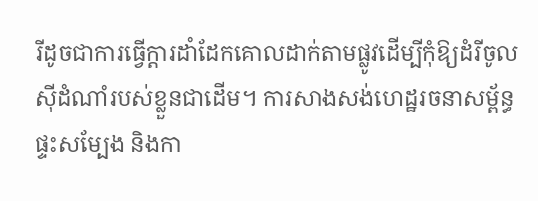រីដូចជាការធ្វើក្តារដាំដែកគោលដាក់តាមផ្លូវដើម្បីកុំឱ្យដំរីចូលស៊ីដំណាំរបស់ខ្លួនជាដើម។ ការសាងសង់ហេដ្ឋរចនាសម្ព័ន្ធ ផ្ទះសម្បែង និងកា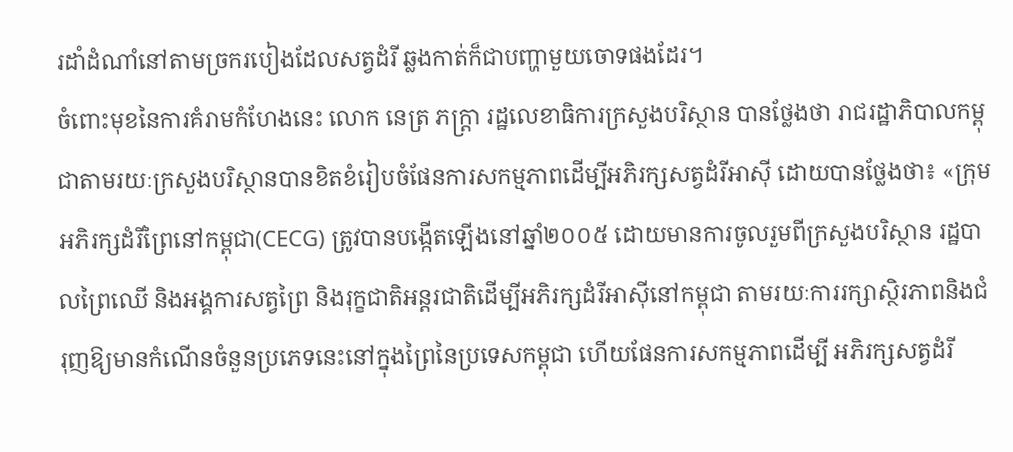រដាំដំណាំនៅតាមច្រករបៀងដែលសត្វដំរី ឆ្លងកាត់ក៏ជាបញ្ហាមួយចោទផងដែរ។
ចំពោះមុខនៃការគំរាមកំហែងនេះ លោក នេត្រ ភក្ត្រា រដ្ឋលេខាធិការក្រសួងបរិស្ថាន បានថ្លែងថា រាជរដ្ឋាភិបាលកម្ពុជាតាមរយៈក្រសួងបរិស្ថានបានខិតខំរៀបចំផែនការសកម្មភាពដើម្បីអភិរក្សសត្វដំរីអាស៊ី ដោយបានថ្លែងថា៖ «ក្រុមអភិរក្សដំរីព្រៃនៅកម្ពុជា(CECG) ត្រូវបានបង្កើតឡើងនៅឆ្នាំ២០០៥ ដោយមានការចូលរួមពីក្រសួងបរិស្ថាន រដ្ឋបាលព្រៃឈើ និងអង្គការសត្វព្រៃ និងរុក្ខជាតិអន្តរជាតិដើម្បីអភិរក្សដំរីអាស៊ីនៅកម្ពុជា តាមរយៈការរក្សាស្ថិរភាពនិងជំរុញឱ្យមានកំណើនចំនួនប្រភេទនេះនៅក្នុងព្រៃនៃប្រទេសកម្ពុជា ហើយផែនការសកម្មភាពដើម្បី អភិរក្សសត្វដំរី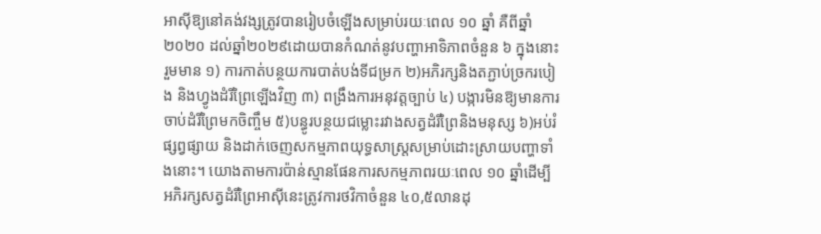អាស៊ីឱ្យនៅគង់វង្សត្រូវបានរៀបចំឡើងសម្រាប់រយៈពេល ១០ ឆ្នាំ គឺពីឆ្នាំ២០២០ ដល់ឆ្នាំ២០២៩ដោយបានកំណត់នូវបញ្ហាអាទិភាពចំនួន ៦ ក្នុងនោះរួមមាន ១) ការកាត់បន្ថយការបាត់បង់ទីជម្រក ២)អភិរក្សនិងតភ្ជាប់ច្រករបៀង និងហ្វូងដំរីព្រៃឡើងវិញ ៣) ពង្រឹងការអនុវត្តច្បាប់ ៤) បង្ការមិនឱ្យមានការចាប់ដំរីព្រៃមកចិញ្ចឹម ៥)បន្ធូរបន្ថយជម្លោះរវាងសត្វដំរីព្រៃនិងមនុស្ស ៦)អប់រំផ្សព្វផ្សាយ និងដាក់ចេញសកម្មភាពយុទ្ធសាស្ត្រសម្រាប់ដោះស្រាយបញ្ហាទាំងនោះ។ យោងតាមការប៉ាន់ស្មានផែនការសកម្មភាពរយៈពេល ១០ ឆ្នាំដើម្បីអភិរក្សសត្វដំរីព្រៃអាស៊ីនេះត្រូវការថវិកាចំនួន ៤០,៥លានដុ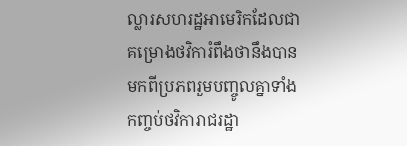ល្លារសហរដ្ឋអាមេរិកដែលជាគម្រោងថវិការំពឹងថានឹងបានមកពីប្រភពរួមបញ្ចូលគ្នាទាំងកញ្ចប់ថវិការាជរដ្ឋា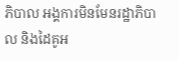ភិបាល អង្គការមិនមែនរដ្ឋាភិបាល និងដៃគូអ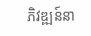ភិវឌ្ឍន៍នា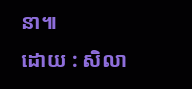នា៕
ដោយ : សិលា